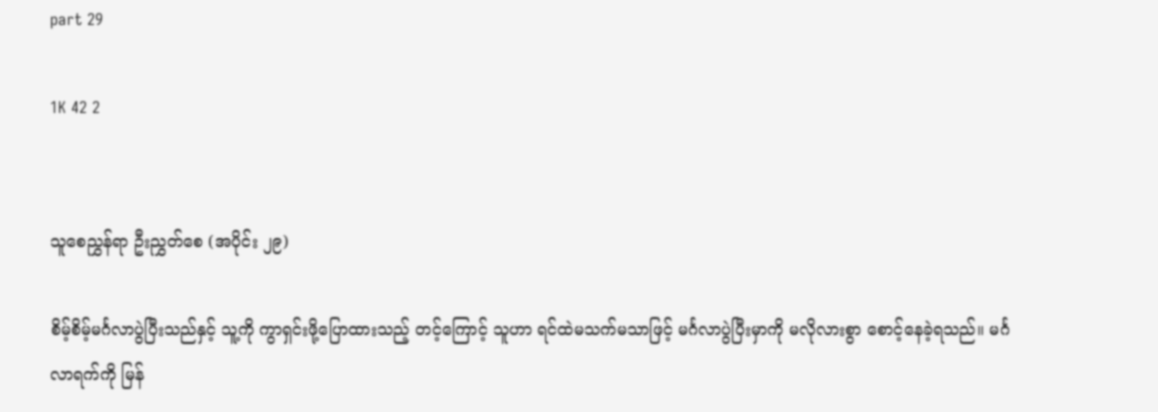part 29

1K 42 2


သူစေညွှန်ရာ ဦးညွှတ်စေ (အပိုင်း ၂၉)

စိမ့်စိမ့်မင်္ဂလာပွဲပြီးသည်နှင့် သူ့ကို ကွာရှင်းဖို့ပြောထားသည့် တင့်ကြောင့် သူဟာ ရင်ထဲမသက်မသာဖြင့် မင်္ဂလာပွဲပြီးမှာကို မလိုလားစွာ စောင့်နေခဲ့ရသည်။ မင်္ဂလာရက်ကို မြန်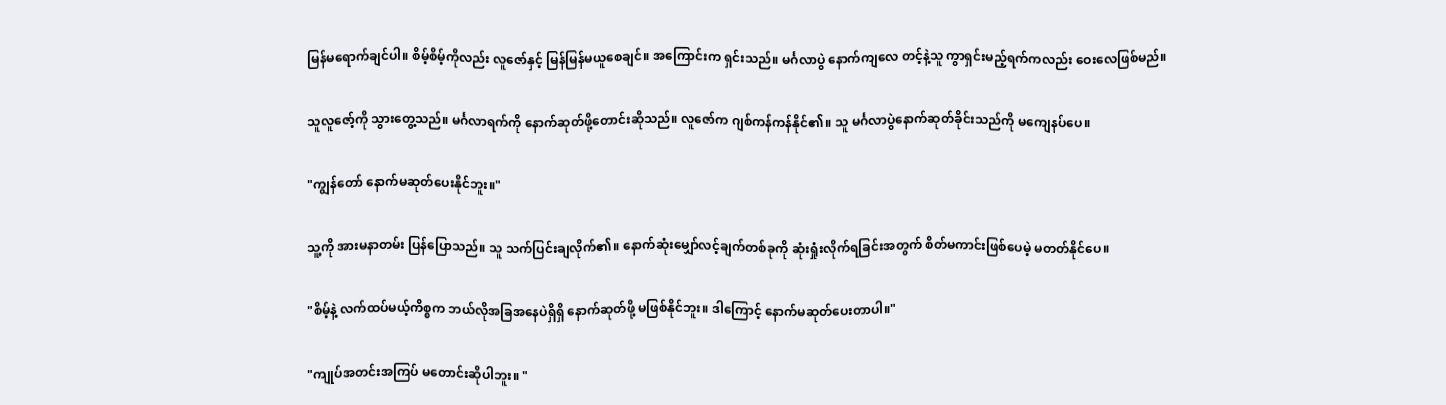မြန်မရောက်ချင်ပါ။ စိမ့်စိမ့်ကိုလည်း လူဇော်နှင့် မြန်မြန်မ‌ယူစေချင်။ အကြောင်းက ရှင်းသည်။ မင်္ဂလာပွဲ နောက်ကျလေ တင့်နဲ့သူ ကွာရှင်းမည့်ရက်ကလည်း ဝေးလေဖြစ်မည်။

သူလူဇော့်ကို သွားတွေ့သည်။ မင်္ဂလာရက်ကို နောက်ဆုတ်ဖို့တောင်းဆိုသည်။ လူဇော်က ဂျစ်ကန်ကန်နိုင်၏။ သူ မင်္ဂလာပွဲနောက်ဆုတ်ခိုင်းသည်ကို မကျေနပ်ပေ။

"ကျွန်တော် နောက်မဆုတ်ပေးနိုင်ဘူး။"

သူ့ကို အားမနာတမ်း ပြန်ပြောသည်။ သူ သက်ပြင်းချလိုက်၏။ နောက်ဆုံးမျှော်လင့်ချက်တစ်ခုကို ဆုံးရှုံးလိုက်ရခြင်းအတွက် စိတ်မကာင်းဖြစ်ပေမဲ့ မတတ်နိုင်ပေ။

"စိမ့်နဲ့ လက်ထပ်မယ့်ကိစ္စက ဘယ်လိုအခြအနေပဲရှိရှိ နောက်ဆုတ်ဖို့ မဖြစ်နိုင်ဘူး။ ဒါကြောင့် နောက်မဆုတ်ပေးတာပါ။"

"ကျုပ်အတင်းအကြပ် မတောင်းဆိုပါဘူး။ "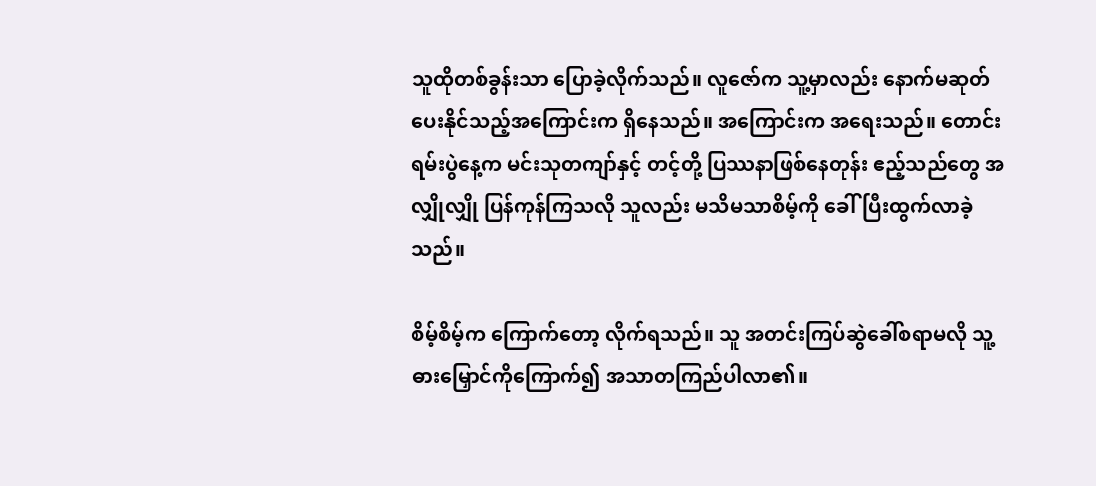သူထိုတစ်ခွန်းသာ ပြောခဲ့လိုက်သည်။ လူဇော်က သူ့မှာလည်း နောက်မဆုတ်ပေးနိုင်သည့်အကြောင်းက ရှိနေသည်။ အကြောင်းက အရေးသည်။ တောင်းရမ်း‌ပွဲနေ့က မင်းသုတကျာ်နှင့် တင့်တို့ ပြဿနာဖြစ်နေတုန်း ဧည့်သည်တွေ အလျှိုလျှို ပြန်ကုန်ကြသလို သူလည်း မသိမသာစိမ့်ကို ခေါ်ပြီးထွက်လာခဲ့သည်။

စိမ့်စိမ့်က ကြောက်တော့ လိုက်ရသည်။ သူ အတင်းကြပ်ဆွဲခေါ်စရာမလို သူ့ဓားမြှောင်ကိုကြောက်၍ အသာတကြည်ပါလာ၏။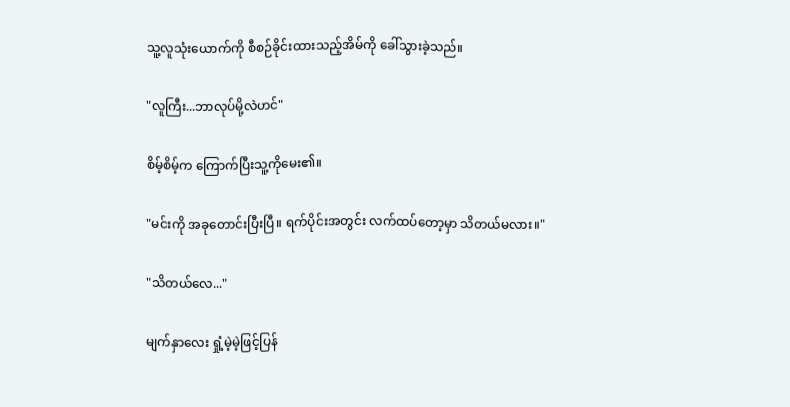သူ့လူသုံးယောက်ကို စီစဉ်ခိုင်းထားသည့်အိမ်ကို ခေါ်သွားခဲ့သည်။

"လူကြီး...ဘာလုပ်မို့လဲဟင်"

စိမ့်စိမ့်က ကြောက်ပြီးသူ့ကိုမေး၏။

"မင်းကို အခုတောင်းပြီးပြီ။ ရက်ပိုင်းအတွင်း လက်ထပ်တော့မှာ သိတယ်မလား။"

"သိတယ်လေ..."

မျက်နှာလေး ရှုံ့မဲ့မဲ့ဖြင့်ပြန်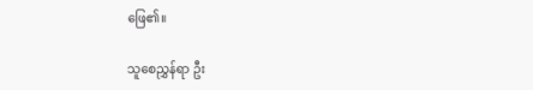ဖြေ၏။

သူစေညွှန်ရာ ဦး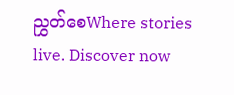ညွှတ်စေWhere stories live. Discover now